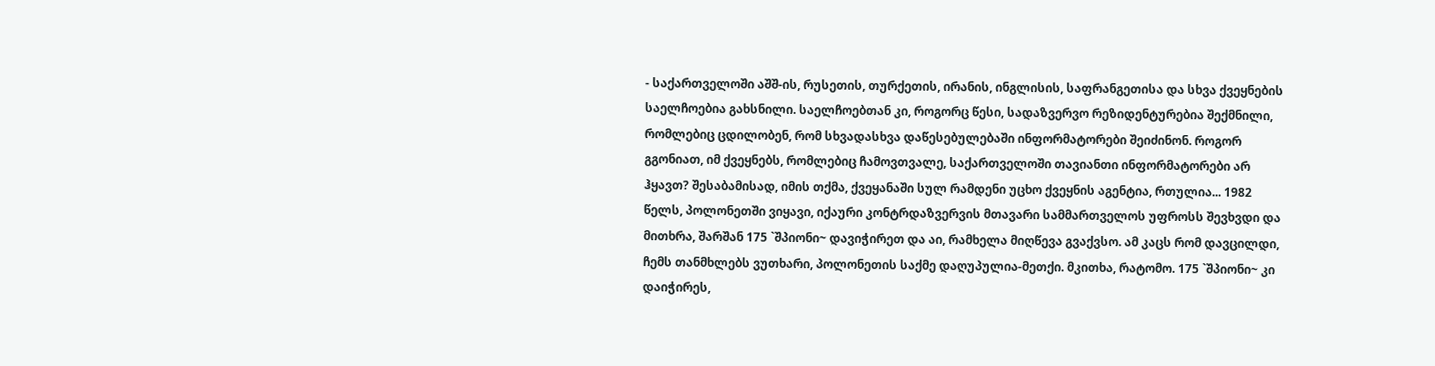- საქართველოში აშშ-ის, რუსეთის, თურქეთის, ირანის, ინგლისის, საფრანგეთისა და სხვა ქვეყნების საელჩოებია გახსნილი. საელჩოებთან კი, როგორც წესი, სადაზვერვო რეზიდენტურებია შექმნილი, რომლებიც ცდილობენ, რომ სხვადასხვა დაწესებულებაში ინფორმატორები შეიძინონ. როგორ გგონიათ, იმ ქვეყნებს, რომლებიც ჩამოვთვალე, საქართველოში თავიანთი ინფორმატორები არ ჰყავთ? შესაბამისად, იმის თქმა, ქვეყანაში სულ რამდენი უცხო ქვეყნის აგენტია, რთულია... 1982 წელს, პოლონეთში ვიყავი, იქაური კონტრდაზვერვის მთავარი სამმართველოს უფროსს შევხვდი და მითხრა, შარშან 175 `შპიონი~ დავიჭირეთ და აი, რამხელა მიღწევა გვაქვსო. ამ კაცს რომ დავცილდი, ჩემს თანმხლებს ვუთხარი, პოლონეთის საქმე დაღუპულია-მეთქი. მკითხა, რატომო. 175 `შპიონი~ კი დაიჭირეს,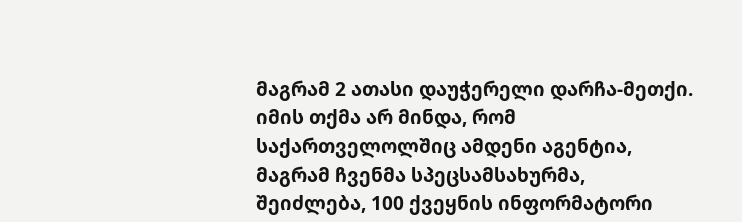მაგრამ 2 ათასი დაუჭერელი დარჩა-მეთქი. იმის თქმა არ მინდა, რომ საქართველოლშიც ამდენი აგენტია, მაგრამ ჩვენმა სპეცსამსახურმა, შეიძლება, 100 ქვეყნის ინფორმატორი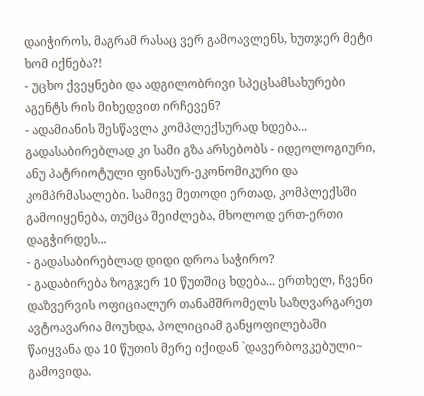დაიჭიროს, მაგრამ რასაც ვერ გამოავლენს, ხუთჯერ მეტი ხომ იქნება?!
- უცხო ქვეყნები და ადგილობრივი სპეცსამსახურები აგენტს რის მიხედვით ირჩევენ?
- ადამიანის შესწავლა კომპლექსურად ხდება... გადასაბირებლად კი სამი გზა არსებობს - იდეოლოგიური, ანუ პატრიოტული ფინასურ-ეკონომიკური და კომპრმასალები. სამივე მეთოდი ერთად, კომპლექსში გამოიყენება, თუმცა შეიძლება, მხოლოდ ერთ-ერთი დაგჭირდეს...
- გადასაბირებლად დიდი დროა საჭირო?
- გადაბირება ზოგჯერ 10 წუთშიც ხდება... ერთხელ, ჩვენი დაზვერვის ოფიციალურ თანამშრომელს საზღვარგარეთ ავტოავარია მოუხდა, პოლიციამ განყოფილებაში წაიყვანა და 10 წუთის მერე იქიდან `დავერბოვკებული~ გამოვიდა.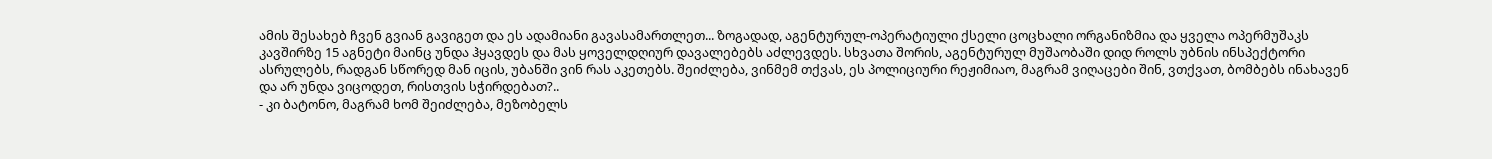ამის შესახებ ჩვენ გვიან გავიგეთ და ეს ადამიანი გავასამართლეთ... ზოგადად, აგენტურულ-ოპერატიული ქსელი ცოცხალი ორგანიზმია და ყველა ოპერმუშაკს კავშირზე 15 აგნეტი მაინც უნდა ჰყავდეს და მას ყოველდღიურ დავალებებს აძლევდეს. სხვათა შორის, აგენტურულ მუშაობაში დიდ როლს უბნის ინსპექტორი ასრულებს, რადგან სწორედ მან იცის, უბანში ვინ რას აკეთებს. შეიძლება, ვინმემ თქვას, ეს პოლიციური რეჟიმიაო, მაგრამ ვიღაცები შინ, ვთქვათ, ბომბებს ინახავენ და არ უნდა ვიცოდეთ, რისთვის სჭირდებათ?..
- კი ბატონო, მაგრამ ხომ შეიძლება, მეზობელს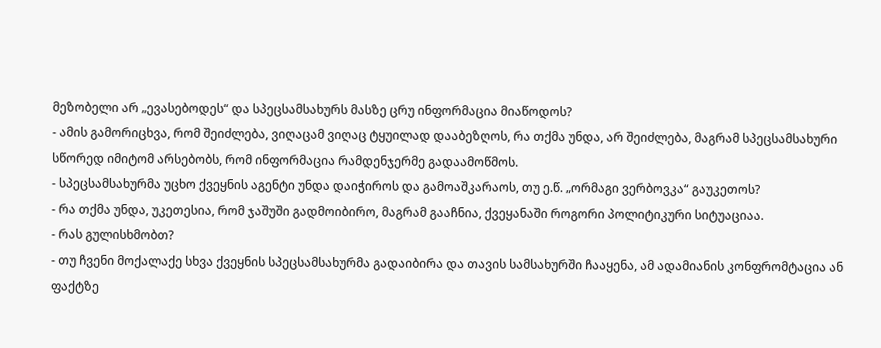მეზობელი არ „ევასებოდეს“ და სპეცსამსახურს მასზე ცრუ ინფორმაცია მიაწოდოს?
- ამის გამორიცხვა, რომ შეიძლება, ვიღაცამ ვიღაც ტყუილად დააბეზღოს, რა თქმა უნდა, არ შეიძლება, მაგრამ სპეცსამსახური სწორედ იმიტომ არსებობს, რომ ინფორმაცია რამდენჯერმე გადაამოწმოს.
- სპეცსამსახურმა უცხო ქვეყნის აგენტი უნდა დაიჭიროს და გამოაშკარაოს, თუ ე.წ. „ორმაგი ვერბოვკა“ გაუკეთოს?
- რა თქმა უნდა, უკეთესია, რომ ჯაშუში გადმოიბირო, მაგრამ გააჩნია, ქვეყანაში როგორი პოლიტიკური სიტუაციაა.
- რას გულისხმობთ?
- თუ ჩვენი მოქალაქე სხვა ქვეყნის სპეცსამსახურმა გადაიბირა და თავის სამსახურში ჩააყენა, ამ ადამიანის კონფრომტაცია ან ფაქტზე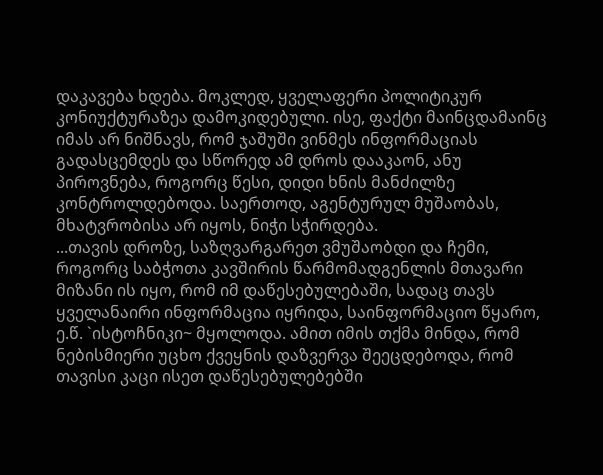დაკავება ხდება. მოკლედ, ყველაფერი პოლიტიკურ კონიუქტურაზეა დამოკიდებული. ისე, ფაქტი მაინცდამაინც იმას არ ნიშნავს, რომ ჯაშუში ვინმეს ინფორმაციას გადასცემდეს და სწორედ ამ დროს დააკაონ, ანუ პიროვნება, როგორც წესი, დიდი ხნის მანძილზე კონტროლდებოდა. საერთოდ, აგენტურულ მუშაობას, მხატვრობისა არ იყოს, ნიჭი სჭირდება.
...თავის დროზე, საზღვარგარეთ ვმუშაობდი და ჩემი, როგორც საბჭოთა კავშირის წარმომადგენლის მთავარი მიზანი ის იყო, რომ იმ დაწესებულებაში, სადაც თავს ყველანაირი ინფორმაცია იყრიდა, საინფორმაციო წყარო, ე.წ. `ისტოჩნიკი~ მყოლოდა. ამით იმის თქმა მინდა, რომ ნებისმიერი უცხო ქვეყნის დაზვერვა შეეცდებოდა, რომ თავისი კაცი ისეთ დაწესებულებებში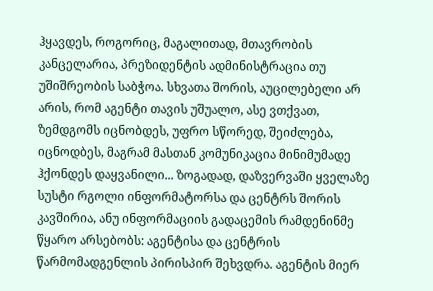ჰყავდეს, როგორიც, მაგალითად, მთავრობის კანცელარია, პრეზიდენტის ადმინისტრაცია თუ უშიშრეობის საბჭოა. სხვათა შორის, აუცილებელი არ არის, რომ აგენტი თავის უშუალო, ასე ვთქვათ, ზემდგომს იცნობდეს, უფრო სწორედ, შეიძლება, იცნოდბეს, მაგრამ მასთან კომუნიკაცია მინიმუმადე ჰქონდეს დაყვანილი... ზოგადად, დაზვერვაში ყველაზე სუსტი რგოლი ინფორმატორსა და ცენტრს შორის კავშირია, ანუ ინფორმაციის გადაცემის რამდენინმე წყარო არსებობს: აგენტისა და ცენტრის წარმომადგენლის პირისპირ შეხვდრა. აგენტის მიერ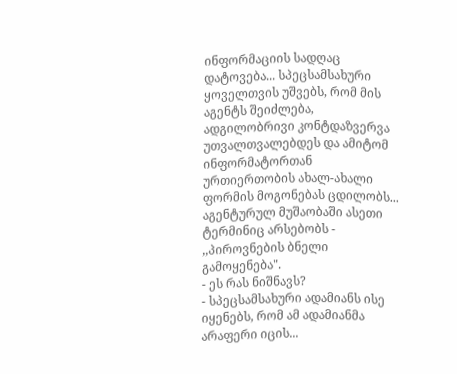ინფორმაციის სადღაც დატოვება... სპეცსამსახური ყოველთვის უშვებს, რომ მის აგენტს შეიძლება, ადგილობრივი კონტდაზვერვა უთვალთვალებდეს და ამიტომ ინფორმატორთან ურთიერთობის ახალ-ახალი ფორმის მოგონებას ცდილობს...
აგენტურულ მუშაობაში ასეთი ტერმინიც არსებობს - ,,პიროვნების ბნელი გამოყენება".
- ეს რას ნიშნავს?
- სპეცსამსახური ადამიანს ისე იყენებს, რომ ამ ადამიანმა არაფერი იცის...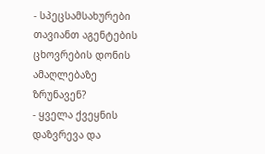- სპეცსამსახურები თავიანთ აგენტების ცხოვრების დონის ამაღლებაზე ზრუნავენ?
- ყველა ქვეყნის დაზვრევა და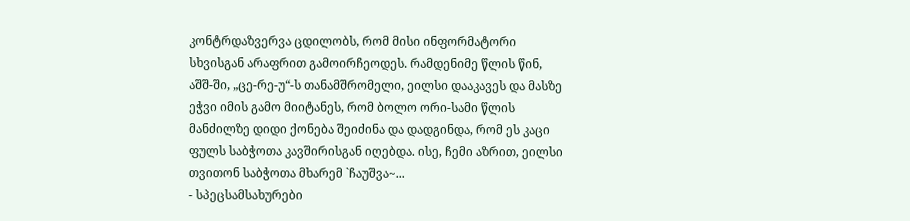კონტრდაზვერვა ცდილობს, რომ მისი ინფორმატორი სხვისგან არაფრით გამოირჩეოდეს. რამდენიმე წლის წინ, აშშ-ში, „ცე-რე-უ“-ს თანამშრომელი, ეილსი დააკავეს და მასზე ეჭვი იმის გამო მიიტანეს, რომ ბოლო ორი-სამი წლის მანძილზე დიდი ქონება შეიძინა და დადგინდა, რომ ეს კაცი ფულს საბჭოთა კავშირისგან იღებდა. ისე, ჩემი აზრით, ეილსი თვითონ საბჭოთა მხარემ `ჩაუშვა~...
- სპეცსამსახურები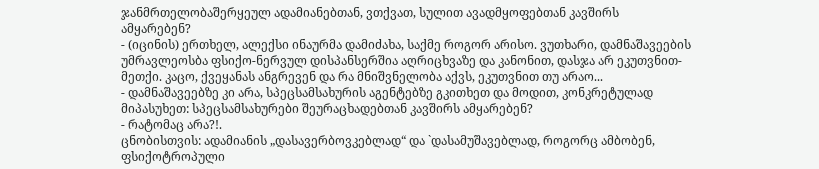ჯანმრთელობაშერყეულ ადამიანებთან, ვთქვათ, სულით ავადმყოფებთან კავშირს ამყარებენ?
- (იცინის) ერთხელ, ალექსი ინაურმა დამიძახა, საქმე როგორ არისო. ვუთხარი, დამნაშავეების უმრავლეოსბა ფსიქო-ნერვულ დისპანსერშია აღრიცხვაზე და კანონით, დასჯა არ ეკუთვნით-მეთქი. კაცო, ქვეყანას ანგრევენ და რა მნიშვნელობა აქვს, ეკუთვნით თუ არაო...
- დამნაშავეებზე კი არა, სპეცსამსახურის აგენტებზე გკითხეთ და მოდით, კონკრეტულად მიპასუხეთ: სპეცსამსახურები შეურაცხადებთან კავშირს ამყარებენ?
- რატომაც არა?!.
ცნობისთვის: ადამიანის „დასავერბოვკებლად“ და `დასამუშავებლად, როგორც ამბობენ, ფსიქოტროპული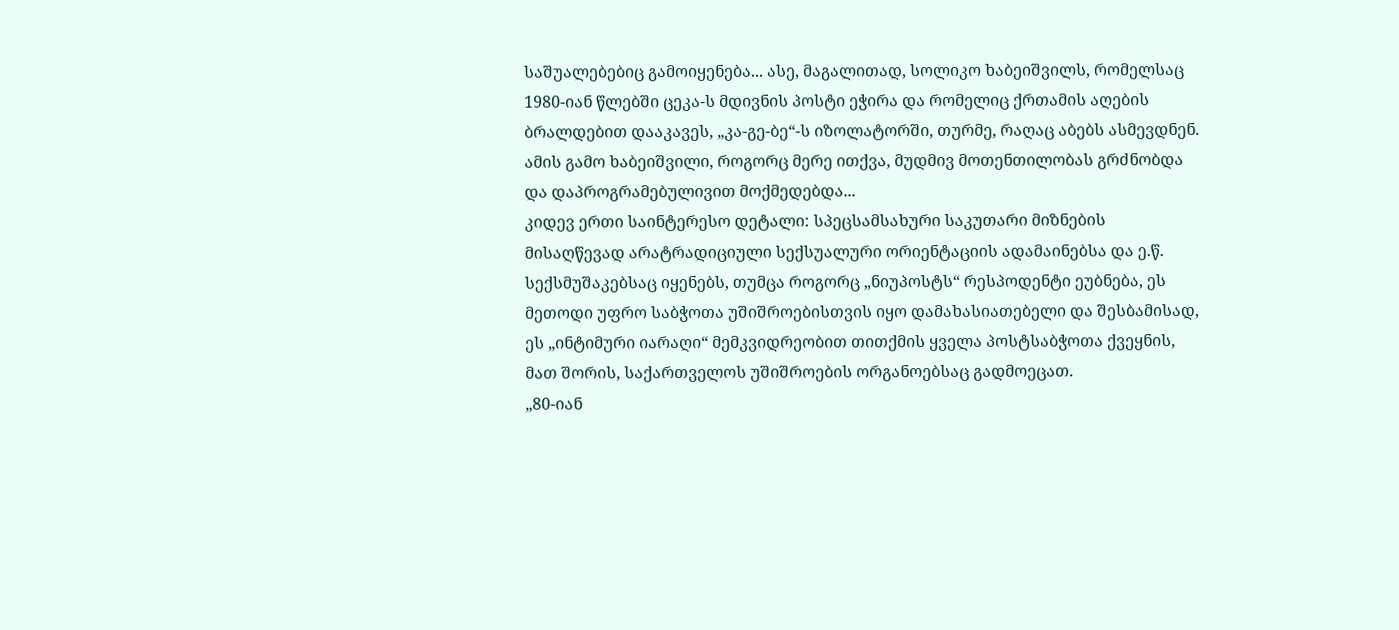საშუალებებიც გამოიყენება... ასე, მაგალითად, სოლიკო ხაბეიშვილს, რომელსაც 1980-იან წლებში ცეკა-ს მდივნის პოსტი ეჭირა და რომელიც ქრთამის აღების ბრალდებით დააკავეს, „კა-გე-ბე“-ს იზოლატორში, თურმე, რაღაც აბებს ასმევდნენ. ამის გამო ხაბეიშვილი, როგორც მერე ითქვა, მუდმივ მოთენთილობას გრძნობდა და დაპროგრამებულივით მოქმედებდა...
კიდევ ერთი საინტერესო დეტალი: სპეცსამსახური საკუთარი მიზნების მისაღწევად არატრადიციული სექსუალური ორიენტაციის ადამაინებსა და ე.წ. სექსმუშაკებსაც იყენებს, თუმცა როგორც „ნიუპოსტს“ რესპოდენტი ეუბნება, ეს მეთოდი უფრო საბჭოთა უშიშროებისთვის იყო დამახასიათებელი და შესბამისად, ეს „ინტიმური იარაღი“ მემკვიდრეობით თითქმის ყველა პოსტსაბჭოთა ქვეყნის, მათ შორის, საქართველოს უშიშროების ორგანოებსაც გადმოეცათ.
„80-იან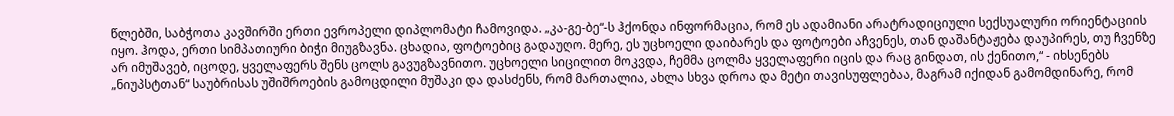წლებში, საბჭოთა კავშირში ერთი ევროპელი დიპლომატი ჩამოვიდა. „კა-გე-ბე“-ს ჰქონდა ინფორმაცია, რომ ეს ადამიანი არატრადიციული სექსუალური ორიენტაციის იყო. ჰოდა, ერთი სიმპათიური ბიჭი მიუგზავნა. ცხადია, ფოტოებიც გადაუღო. მერე, ეს უცხოელი დაიბარეს და ფოტოები აჩვენეს, თან დაშანტაჟება დაუპირეს, თუ ჩვენზე არ იმუშავებ, იცოდე, ყველაფერს შენს ცოლს გავუგზავნითო. უცხოელი სიცილით მოკვდა, ჩემმა ცოლმა ყველაფერი იცის და რაც გინდათ, ის ქენითო,“ - იხსენებს „ნიუპსტთან“ საუბრისას უშიშროების გამოცდილი მუშაკი და დასძენს, რომ მართალია, ახლა სხვა დროა და მეტი თავისუფლებაა, მაგრამ იქიდან გამომდინარე, რომ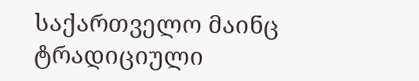საქართველო მაინც ტრადიციული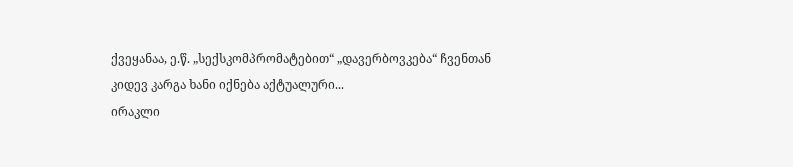ქვეყანაა, ე.წ. „სექსკომპრომატებით“ „დავერბოვკება“ ჩვენთან კიდევ კარგა ხანი იქნება აქტუალური...
ირაკლი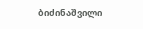ბიძინაშვილი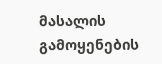მასალის გამოყენების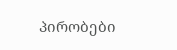პირობები